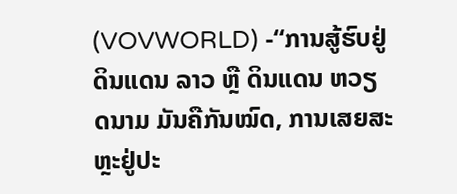(VOVWORLD) -“ການສູ້ຮົບຢູ່ດິນແດນ ລາວ ຫຼື ດິນແດນ ຫວຽດນາມ ມັນຄືກັນໝົດ, ການເສຍສະຫຼະຢູ່ປະ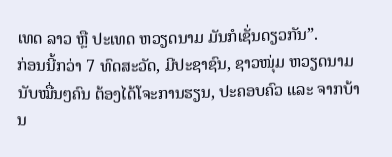ເທດ ລາວ ຫຼື ປະເທດ ຫວຽດນາມ ມັນກໍເຊັ່ນດຽວກັນ”.
ກ່ອນນີ້ກວ່າ 7 ທົດສະວັດ, ມີປະຊາຊົນ, ຊາວໜຸ່ມ ຫວຽດນາມ ນັບໝື່ນໆຄົນ ຕ້ອງໄດ້ໂຈະການຮຽນ, ປະຄອບຄົວ ແລະ ຈາກບ້ານ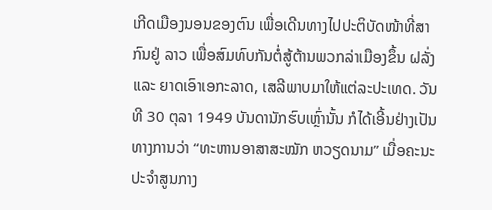ເກີດເມືອງນອນຂອງຕົນ ເພື່ອເດີນທາງໄປປະຕິບັດໜ້າທີ່ສາກົນຢູ່ ລາວ ເພື່ອສົມທົບກັນຕໍ່ສູ້ຕ້ານພວກລ່າເມືອງຂຶ້ນ ຝລັ່ງ ແລະ ຍາດເອົາເອກະລາດ, ເສລີພາບມາໃຫ້ແຕ່ລະປະເທດ. ວັນທີ 30 ຕຸລາ 1949 ບັນດານັກຮົບເຫຼົ່ານັ້ນ ກໍໄດ້ເອີ້ນຢ່າງເປັນທາງການວ່າ “ທະຫານອາສາສະໝັກ ຫວຽດນາມ” ເມື່ອຄະນະປະຈຳສູນກາງ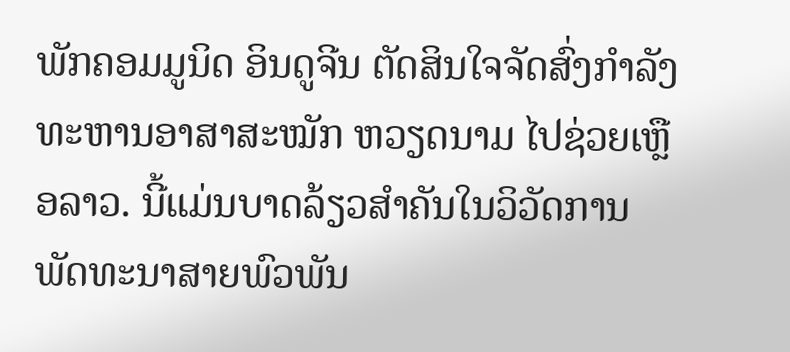ພັກຄອມມູນິດ ອິນດູຈີນ ຕັດສິນໃຈຈັດສົ່ງກຳລັງທະຫານອາສາສະໝັກ ຫວຽດນາມ ໄປຊ່ວຍເຫຼືອລາວ. ນີ້ແມ່ນບາດລ້ຽວສຳຄັນໃນວິວັດການພັດທະນາສາຍພົວພັນ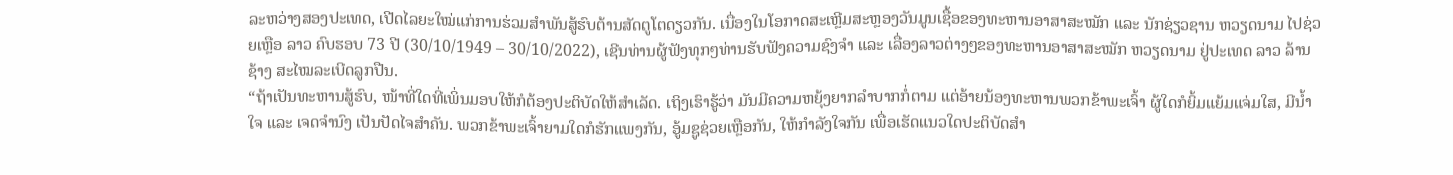ລະຫວ່າງສອງປະເທດ, ເປີດໄລຍະໃໝ່ແກ່ການຮ່ວມສຳພັນສູ້ຮົບຕ້ານສັດຕູໂຕດຽວກັນ. ເນື່ອງໃນໂອກາດສະເຫຼີມສະຫຼອງວັນມູນເຊື້ອຂອງທະຫານອາສາສະໝັກ ແລະ ນັກຊ່ຽວຊານ ຫວຽດນາມ ໄປຊ່ວຍເຫຼືອ ລາວ ຄົບຮອບ 73 ປີ (30/10/1949 – 30/10/2022), ເຊີນທ່ານຜູ້ຟັງທຸກໆທ່ານຮັບຟັງຄວາມຊົງຈຳ ແລະ ເລື່ອງລາວຕ່າງໆຂອງທະຫານອາສາສະໝັກ ຫວຽດນາມ ຢູ່ປະເທດ ລາວ ລ້ານຊ້າງ ສະໄໝລະເບີດລູກປືນ.
“ຖ້າເປັນທະຫານສູ້ຮົບ, ໜ້າທີ່ໃດທີ່ເພິ່ນມອບໃຫ້ກໍຕ້ອງປະຕິບັດໃຫ້ສໍາເລັດ. ເຖິງເຮົາຮູ້ວ່າ ມັນມີຄວາມຫຍຸ້ງຍາກລຳບາກກໍ່ຕາມ ແຕ່ອ້າຍນ້ອງທະຫານພວກຂ້າພະເຈົ້າ ຜູ້ໃດກໍຍິ້ມແຍ້ມແຈ່ມໃສ, ມີນ້ຳໃຈ ແລະ ເຈດຈຳນົງ ເປັນປັດໄຈສຳຄັນ. ພວກຂ້າພະເຈົ້າຍາມໃດກໍຮັກແພງກັນ, ອູ້ມຊູຊ່ວຍເຫຼືອກັນ, ໃຫ້ກຳລັງໃຈກັນ ເພື່ອເຮັດແນວໃດປະຕິບັດສຳ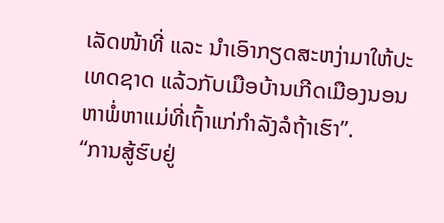ເລັດໜ້າທີ່ ແລະ ນຳເອົາກຽດສະຫງ່າມາໃຫ້ປະເທດຊາດ ແລ້ວກັບເມືອບ້ານເກີດເມືອງນອນຫາພໍ່ຫາແມ່ທີ່ເຖົ້າແກ່ກຳລັງລໍຖ້າເຮົາ”.
“ການສູ້ຮົບຢູ່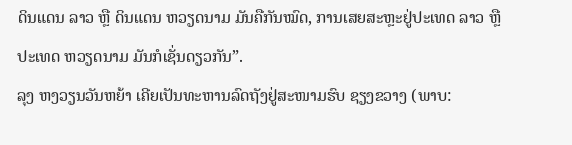ດິນແດນ ລາວ ຫຼື ດິນແດນ ຫວຽດນາມ ມັນຄືກັນໝົດ, ການເສຍສະຫຼະຢູ່ປະເທດ ລາວ ຫຼື ປະເທດ ຫວຽດນາມ ມັນກໍເຊັ່ນດຽວກັນ”.
ລຸງ ຫງວຽນວັນຫຍ້າ ເຄີຍເປັນທະຫານລົດຖັງຢູ່ສະໜາມຮົບ ຊຽງຂວາງ (ພາບ: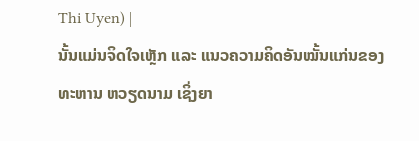Thi Uyen) |
ນັ້ນແມ່ນຈິດໃຈເຫຼັກ ແລະ ແນວຄວາມຄິດອັນໝັ້ນແກ່ນຂອງທະຫານ ຫວຽດນາມ ເຊິ່ງຍາ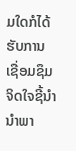ມໃດກໍໄດ້ຮັບການເຊື່ອມຊຶມຈິດໃຈຊີ້ນຳນຳພາ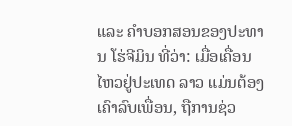ແລະ ຄຳບອກສອນຂອງປະທານ ໂຮ່ຈີມິນ ທີ່ວ່າ: ເມື່ອເຄື່ອນໄຫວຢູ່ປະເທດ ລາວ ແມ່ນຕ້ອງເຄົາລົບເພື່ອນ, ຖືການຊ່ວ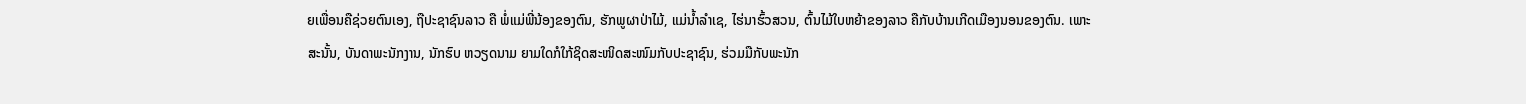ຍເພື່ອນຄືຊ່ວຍຕົນເອງ, ຖືປະຊາຊົນລາວ ຄື ພໍ່ແມ່ພີ່ນ້ອງຂອງຕົນ, ຮັກພູຜາປ່າໄມ້, ແມ່ນ້ຳລຳເຊ, ໄຮ່ນາຮົ້ວສວນ, ຕົ້ນໄມ້ໃບຫຍ້າຂອງລາວ ຄືກັບບ້ານເກີດເມືອງນອນຂອງຕົນ. ເພາະສະນັ້ນ, ບັນດາພະນັກງານ, ນັກຮົບ ຫວຽດນາມ ຍາມໃດກໍໃກ້ຊິດສະໜິດສະໜົມກັບປະຊາຊົນ, ຮ່ວມມືກັບພະນັກ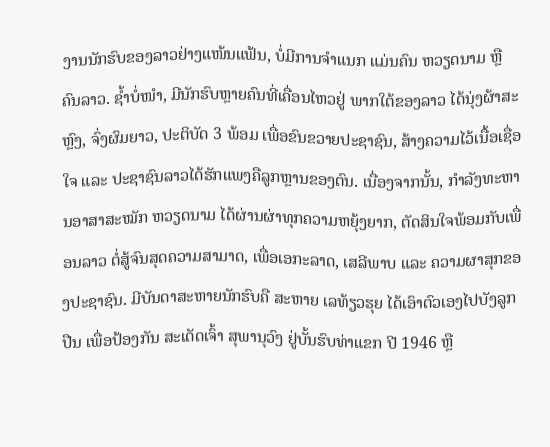ງານນັກຮົບຂອງລາວຢ່າງແໜ້ນແຟ້ນ, ບໍ່ມີການຈຳແນກ ແມ່ນຄົນ ຫວຽດນາມ ຫຼື ຄົນລາວ. ຊ້ຳບໍ່ໜຳ, ມີນັກຮົບຫຼາຍຄົນທີ່ເຄື່ອນໄຫວຢູ່ ພາກໃຕ້ຂອງລາວ ໄດ້ນຸ່ງຜ້າສະຫຼົງ, ຈົ່ງຜົມຍາວ, ປະຕິບັດ 3 ພ້ອມ ເພື່ອຂົນຂວາຍປະຊາຊົນ, ສ້າງຄວາມໄວ້ເນື້ອເຊື່ອໃຈ ແລະ ປະຊາຊົນລາວໄດ້ຮັກແພງຄືລູກຫຼານຂອງຕົນ. ເນື່ອງຈາກນັ້ນ, ກຳລັງທະຫານອາສາສະໝັກ ຫວຽດນາມ ໄດ້ຜ່ານຜ່າທຸກຄວາມຫຍຸ້ງຍາກ, ຕັດສິນໃຈພ້ອມກັບເພື່ອນລາວ ຕໍ່ສູ້ຈົນສຸດຄວາມສາມາດ, ເພື່ອເອກະລາດ, ເສລີພາບ ແລະ ຄວາມຜາສຸກຂອງປະຊາຊົນ. ມີບັນດາສະຫາຍນັກຮົບຄື ສະຫາຍ ເລທ້ຽວຮຸຍ ໄດ້ເອົາຕົວເອງໄປບັງລູກປືນ ເພື່ອປ້ອງກັນ ສະເດັດເຈົ້າ ສຸພານຸວົງ ຢູ່ບັ້ນຮົບທ່າແຂກ ປີ 1946 ຫຼື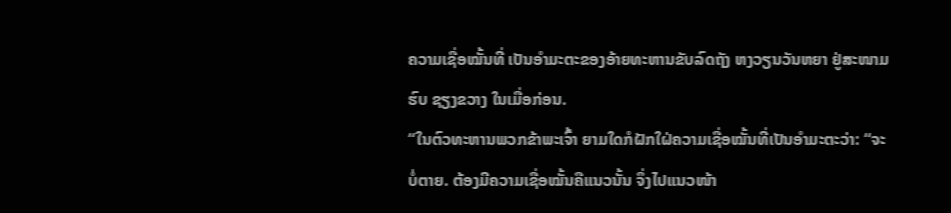ຄວາມເຊື່ອໝັ້ນທີ່ ເປັນອຳມະຕະຂອງອ້າຍທະຫານຂັບລົດຖັງ ຫງວຽນວັນຫຍາ ຢູ່ສະໜາມຮົບ ຊຽງຂວາງ ໃນເມື່ອກ່ອນ.
“ໃນຕົວທະຫານພວກຂ້າພະເຈົ້າ ຍາມໃດກໍຝັກໃຝ່ຄວາມເຊື່ອໝັ້ນທີ່ເປັນອຳມະຕະວ່າ: “ຈະບໍ່ຕາຍ. ຕ້ອງມີຄວາມເຊື່ອໝັ້ນຄືແນວນັ້ນ ຈຶ່ງໄປແນວໜ້າ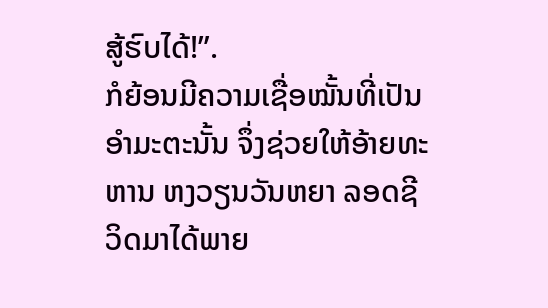ສູ້ຮົບໄດ້!”.
ກໍຍ້ອນມີຄວາມເຊື່ອໝັ້ນທີ່ເປັນອຳມະຕະນັ້ນ ຈຶ່ງຊ່ວຍໃຫ້ອ້າຍທະຫານ ຫງວຽນວັນຫຍາ ລອດຊີວິດມາໄດ້ພາຍ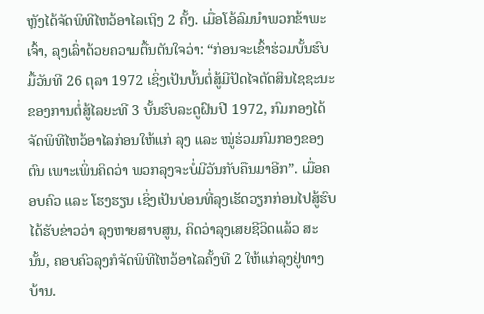ຫຼັງໄດ້ຈັດພິທີໄຫວ້ອາໄລເຖິງ 2 ຄັ້ງ. ເມື່ອໂອ້ລົມນຳພວກຂ້າພະເຈົ້າ, ລຸງເລົ່າດ້ວຍຄວາມຕື້ນຕັນໃຈວ່າ: “ກ່ອນຈະເຂົ້າຮ່ວມບັ້ນຮົບມື້ວັນທີ 26 ຕຸລາ 1972 ເຊິ່ງເປັນບັ້ນຕໍ່ສູ້ມີປັດໄຈຕັດສິນໄຊຊະນະຂອງການຕໍ່ສູ້ໄລຍະທີ 3 ບັ້ນຮົບລະດູຝົນປີ 1972, ກົມກອງໄດ້ຈັດພິທີໄຫວ້ອາໄລກ່ອນໃຫ້ແກ່ ລຸງ ແລະ ໝູ່ຮ່ວມກົມກອງຂອງຕົນ ເພາະເພິ່ນຄິດວ່າ ພວກລຸງຈະບໍ່ມີວັນກັບຄືນມາອີກ”. ເມື່ອຄອບຄົວ ແລະ ໂຮງຮຽນ ເຊິ່ງເປັນບ່ອນທີ່ລຸງເຮັດວຽກກ່ອນໄປສູ້ຮົບ ໄດ້ຮັບຂ່າວວ່າ ລຸງຫາຍສາບສູນ, ຄິດວ່າລຸງເສຍຊີວິດແລ້ວ ສະນັ້ນ, ຄອບຄົວລຸງກໍຈັດພິທີໄຫວ້ອາໄລຄັ້ງທີ 2 ໃຫ້ແກ່ລຸງຢູ່ທາງບ້ານ.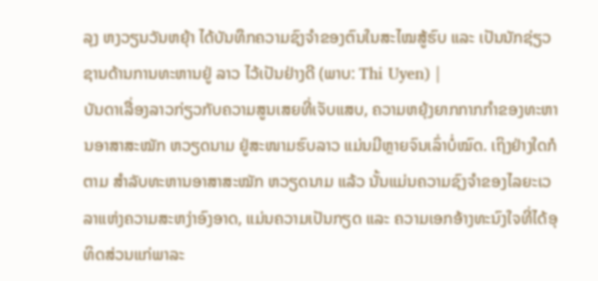ລຸງ ຫງວຽນວັນຫຍຸ້າ ໄດ້ບັນທຶກຄວາມຊົງຈຳຂອງຕົນໃນສະໄໝສູ້ຮົບ ແລະ ເປັນນັກຊ່ຽວຊານດ້ານການທະຫານຢູ່ ລາວ ໄວ້ເປັນຢ່າງດີ (ພາບ: Thi Uyen) |
ບັນດາເລື່ອງລາວກ່ຽວກັບຄວາມສູນເສຍທີ່ເຈັບແສບ, ຄວາມຫຍຸ້ງຍາກກາກກຳຂອງທະຫານອາສາສະໝັກ ຫວຽດນາມ ຢູ່ສະໜາມຮົບລາວ ແມ່ນມີຫຼາຍຈົນເລົ່າບໍ່ໝົດ. ເຖິງຢ່າງໃດກໍຕາມ ສຳລັບທະຫານອາສາສະໝັກ ຫວຽດນາມ ແລ້ວ ນັ້ນແມ່ນຄວາມຊົງຈຳຂອງໄລຍະເວລາແຫ່ງຄວາມສະຫງ່າອົງອາດ, ແມ່ນຄວາມເປັນກຽດ ແລະ ຄວາມເອກອ້າງທະນົງໃຈທີ່ໄດ້ອຸທິດສ່ວນແກ່ພາລະ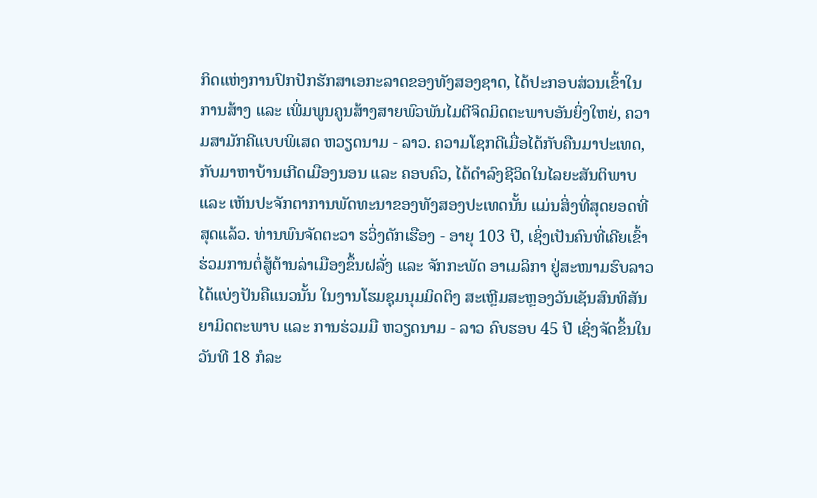ກິດແຫ່ງການປົກປັກຮັກສາເອກະລາດຂອງທັງສອງຊາດ, ໄດ້ປະກອບສ່ວນເຂົ້າໃນການສ້າງ ແລະ ເພີ່ມພູນຄູນສ້າງສາຍພົວພັນໄມຕີຈິດມິດຕະພາບອັນຍິ່ງໃຫຍ່, ຄວາມສາມັກຄີແບບພິເສດ ຫວຽດນາມ - ລາວ. ຄວາມໂຊກດີເມື່ອໄດ້ກັບຄືນມາປະເທດ, ກັບມາຫາບ້ານເກີດເມືອງນອນ ແລະ ຄອບຄົວ, ໄດ້ດຳລົງຊີວິດໃນໄລຍະສັນຕິພາບ ແລະ ເຫັນປະຈັກຕາການພັດທະນາຂອງທັງສອງປະເທດນັ້ນ ແມ່ນສິ່ງທີ່ສຸດຍອດທີ່ສຸດແລ້ວ. ທ່ານພົນຈັດຕະວາ ຮວິ່ງດັກເຮືອງ - ອາຍຸ 103 ປີ, ເຊິ່ງເປັນຄົນທີ່ເຄີຍເຂົ້າຮ່ວມການຕໍ່ສູ້ຕ້ານລ່າເມືອງຂຶ້ນຝລັ່ງ ແລະ ຈັກກະພັດ ອາເມລິກາ ຢູ່ສະໜາມຮົບລາວ ໄດ້ແບ່ງປັນຄືແນວນັ້ນ ໃນງານໂຮມຊຸມນຸມມິດຕິງ ສະເຫຼີມສະຫຼອງວັນເຊັນສົນທິສັນຍາມິດຕະພາບ ແລະ ການຮ່ວມມື ຫວຽດນາມ - ລາວ ຄົບຮອບ 45 ປີ ເຊິ່ງຈັດຂຶ້ນໃນວັນທີ 18 ກໍລະ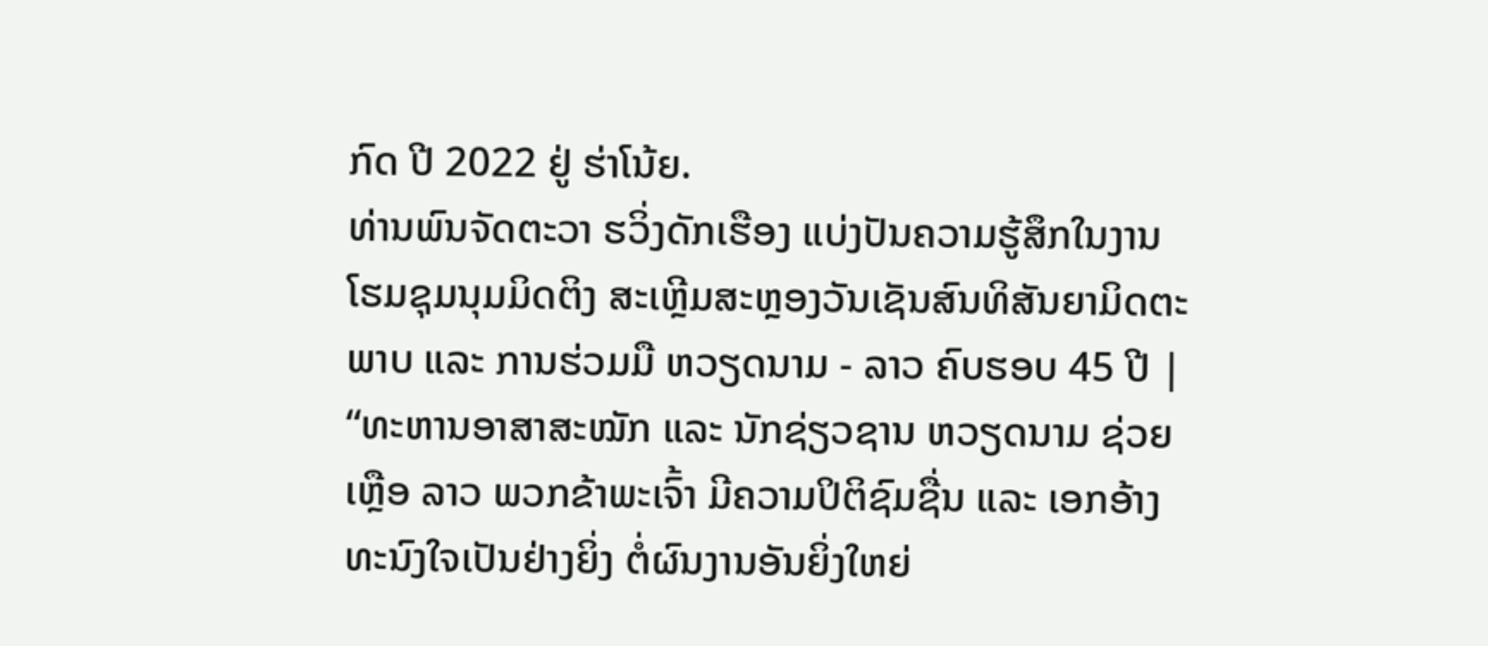ກົດ ປີ 2022 ຢູ່ ຮ່າໂນ້ຍ.
ທ່ານພົນຈັດຕະວາ ຮວິ່ງດັກເຮືອງ ແບ່ງປັນຄວາມຮູ້ສຶກໃນງານໂຮມຊຸມນຸມມິດຕິງ ສະເຫຼີມສະຫຼອງວັນເຊັນສົນທິສັນຍາມິດຕະພາບ ແລະ ການຮ່ວມມື ຫວຽດນາມ - ລາວ ຄົບຮອບ 45 ປີ |
“ທະຫານອາສາສະໝັກ ແລະ ນັກຊ່ຽວຊານ ຫວຽດນາມ ຊ່ວຍເຫຼືອ ລາວ ພວກຂ້າພະເຈົ້າ ມີຄວາມປິຕິຊົມຊື່ນ ແລະ ເອກອ້າງທະນົງໃຈເປັນຢ່າງຍິ່ງ ຕໍ່ຜົນງານອັນຍິ່ງໃຫຍ່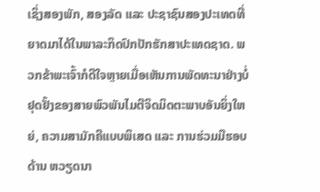ເຊິ່ງສອງພັກ, ສອງລັດ ແລະ ປະຊາຊົນສອງປະເທດທີ່ຍາດມາໄດ້ໃນພາລະກິດປົກປັກຮັກສາປະເທດຊາດ. ພວກຂ້າພະເຈົ້າກໍດີໃຈຫຼາຍເມື່ອເຫັນການພັດທະນາຢ່າງບໍ່ຢຸດຢັ້ງຂອງສາຍພົວພັນໄມຕີຈິດມິດຕະພາບອັນຍິ່ງໃຫຍ່, ຄວາມສາມັກຄີແບບພິເສດ ແລະ ການຮ່ວມມືຮອບດ້ານ ຫວຽດນາ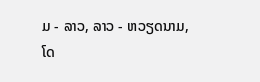ມ - ລາວ, ລາວ - ຫວຽດນາມ, ໂດ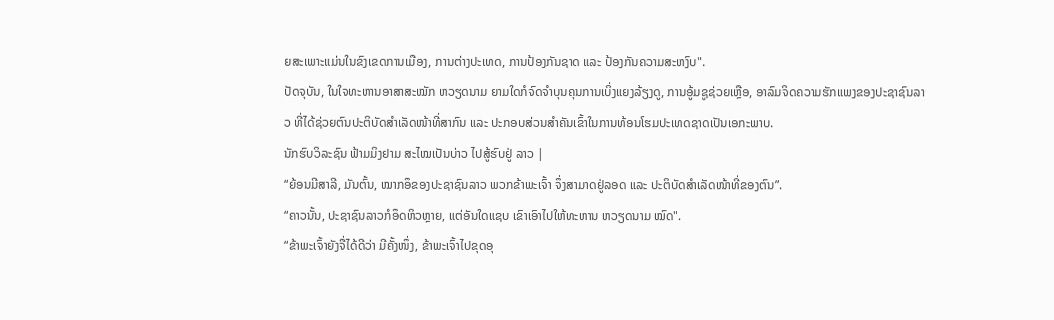ຍສະເພາະແມ່ນໃນຂົງເຂດການເມືອງ, ການຕ່າງປະເທດ, ການປ້ອງກັນຊາດ ແລະ ປ້ອງກັນຄວາມສະຫງົບ".
ປັດຈຸບັນ, ໃນໃຈທະຫານອາສາສະໝັກ ຫວຽດນາມ ຍາມໃດກໍຈົດຈຳບຸນຄຸນການເບິ່ງແຍງລ້ຽງດູ, ການອູ້ມຊູຊ່ວຍເຫຼືອ, ອາລົມຈິດຄວາມຮັກແພງຂອງປະຊາຊົນລາວ ທີ່ໄດ້ຊ່ວຍຕົນປະຕິບັດສຳເລັດໜ້າທີ່ສາກົນ ແລະ ປະກອບສ່ວນສຳຄັນເຂົ້າໃນການທ້ອນໂຮມປະເທດຊາດເປັນເອກະພາບ.
ນັກຮົບວິລະຊົນ ຟ້າມມິງຢາມ ສະໄໝເປັນບ່າວ ໄປສູ້ຮົບຢູ່ ລາວ |
“ຍ້ອນມີສາລີ, ມັນຕົ້ນ, ໝາກອຶຂອງປະຊາຊົນລາວ ພວກຂ້າພະເຈົ້າ ຈຶ່ງສາມາດຢູ່ລອດ ແລະ ປະຕິບັດສຳເລັດໜ້າທີ່ຂອງຕົນ”.
“ຄາວນັ້ນ, ປະຊາຊົນລາວກໍອຶດຫິວຫຼາຍ, ແຕ່ອັນໃດແຊບ ເຂົາເອົາໄປໃຫ້ທະຫານ ຫວຽດນາມ ໝົດ".
“ຂ້າພະເຈົ້າຍັງຈື່ໄດ້ດີວ່າ ມີຄັ້ງໜຶ່ງ, ຂ້າພະເຈົ້າໄປຂຸດອຸ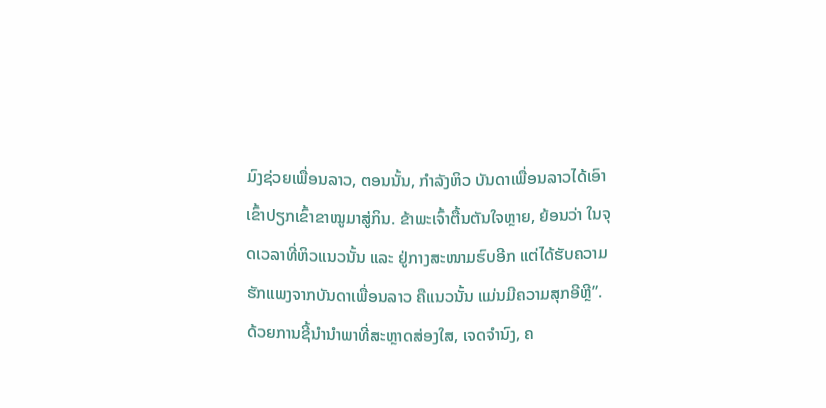ມົງຊ່ວຍເພື່ອນລາວ, ຕອນນັ້ນ, ກຳລັງຫິວ ບັນດາເພື່ອນລາວໄດ້ເອົາເຂົ້າປຽກເຂົ້າຂາໝູມາສູ່ກິນ. ຂ້າພະເຈົ້າຕື້ນຕັນໃຈຫຼາຍ, ຍ້ອນວ່າ ໃນຈຸດເວລາທີ່ຫິວແນວນັ້ນ ແລະ ຢູ່ກາງສະໜາມຮົບອີກ ແຕ່ໄດ້ຮັບຄວາມຮັກແພງຈາກບັນດາເພື່ອນລາວ ຄືແນວນັ້ນ ແມ່ນມີຄວາມສຸກອີຫຼີ”.
ດ້ວຍການຊີ້ນຳນຳພາທີ່ສະຫຼາດສ່ອງໃສ, ເຈດຈຳນົງ, ຄ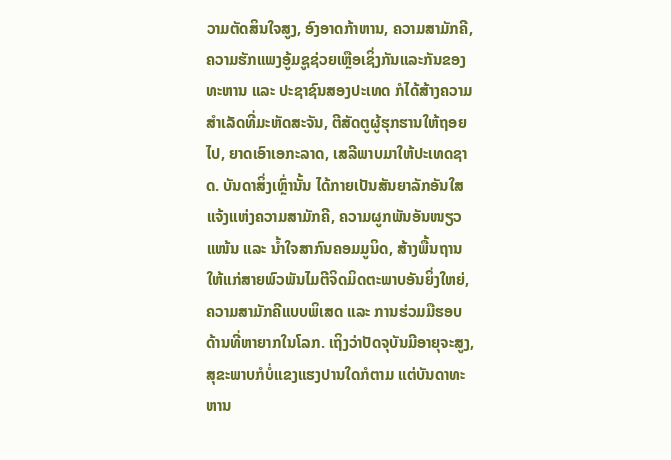ວາມຕັດສິນໃຈສູງ, ອົງອາດກ້າຫານ, ຄວາມສາມັກຄີ, ຄວາມຮັກແພງອູ້ມຊູຊ່ວຍເຫຼືອເຊິ່ງກັນແລະກັນຂອງທະຫານ ແລະ ປະຊາຊົນສອງປະເທດ ກໍໄດ້ສ້າງຄວາມສຳເລັດທີ່ມະຫັດສະຈັນ, ຕີສັດຕູຜູ້ຮຸກຮານໃຫ້ຖອຍໄປ, ຍາດເອົາເອກະລາດ, ເສລີພາບມາໃຫ້ປະເທດຊາດ. ບັນດາສິ່ງເຫຼົ່ານັ້ນ ໄດ້ກາຍເປັນສັນຍາລັກອັນໃສແຈ້ງແຫ່ງຄວາມສາມັກຄີ, ຄວາມຜູກພັນອັນໜຽວແໜ້ນ ແລະ ນ້ຳໃຈສາກົນຄອມມູນິດ, ສ້າງພື້ນຖານໃຫ້ແກ່ສາຍພົວພັນໄມຕີຈິດມິດຕະພາບອັນຍິ່ງໃຫຍ່, ຄວາມສາມັກຄີແບບພິເສດ ແລະ ການຮ່ວມມືຮອບດ້ານທີ່ຫາຍາກໃນໂລກ. ເຖິງວ່າປັດຈຸບັນມີອາຍຸຈະສູງ, ສຸຂະພາບກໍບໍ່ແຂງແຮງປານໃດກໍຕາມ ແຕ່ບັນດາທະຫານ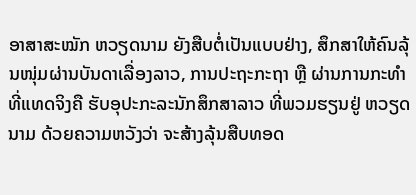ອາສາສະໝັກ ຫວຽດນາມ ຍັງສືບຕໍ່ເປັນແບບຢ່າງ, ສຶກສາໃຫ້ຄົນລຸ້ນໜຸ່ມຜ່ານບັນດາເລື່ອງລາວ, ການປະຖະກະຖາ ຫຼື ຜ່ານການກະທຳທີ່ແທດຈິງຄື ຮັບອຸປະກະລະນັກສຶກສາລາວ ທີ່ພວມຮຽນຢູ່ ຫວຽດນາມ ດ້ວຍຄວາມຫວັງວ່າ ຈະສ້າງລຸ້ນສືບທອດ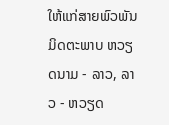ໃຫ້ແກ່ສາຍພົວພັນມິດຕະພາບ ຫວຽດນາມ - ລາວ, ລາວ - ຫວຽດ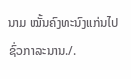ນາມ ໝັ້ນຄົງທະນົງແກ່ນໄປຊົ່ວກາລະນານ./.